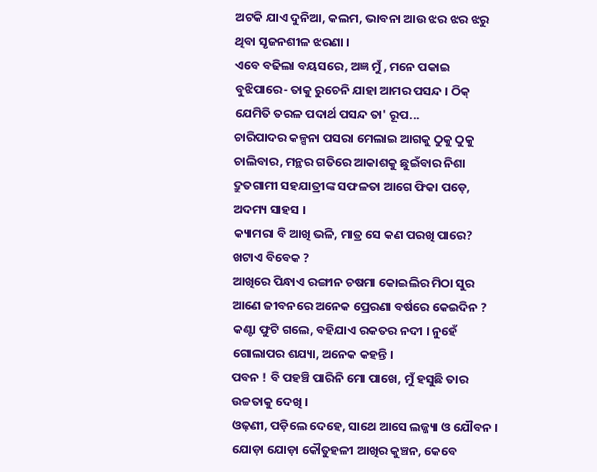ଅଟକି ଯାଏ ଦୁନିଆ, କଲମ, ଭାବନା ଆଉ ଝର ଝର ଝରୁ ଥିବା ସୃଜନଶୀଳ ଝରଣା ।
ଏବେ ବଢିଲା ବୟସରେ, ଅଜ୍ଞ ମୁଁ , ମନେ ପକାଇ ବୁଝିପାରେ- ତାକୁ ରୁଚେନି ଯାହା ଆମର ପସନ୍ଦ । ଠିକ୍ ଯେମିତି ତରଳ ପଦାର୍ଥ ପସନ୍ଦ ତା' ରୂପ...
ଚାରିପାଦର କଳ୍ପନା ପସରା ମେଲାଇ ଆଗକୁ ଠୁକୁ ଠୁକୁ ଚାଲିବାର, ମନ୍ଥର ଗତିରେ ଆକାଶକୁ ଛୁଇଁବାର ନିଶା ଦ୍ରୁତଗାମୀ ସହଯାତ୍ରୀଙ୍କ ସଫଳତା ଆଗେ ଫିକା ପଡ଼େ, ଅଦମ୍ୟ ସାହସ ।
କ୍ୟାମରା ବି ଆଖି ଭଳି, ମାତ୍ର ସେ କଣ ପରଖି ପାରେ? ଖଟାଏ ବିବେକ ?
ଆଖିରେ ପିନ୍ଧାଏ ରଙ୍ଗୀନ ଚଷମା କୋଇଲିର ମିଠା ସୁର ଆଣେ ଜୀବନରେ ଅନେକ ପ୍ରେରଣା ବର୍ଷରେ କେଇଦିନ ?
କଣ୍ଟା ଫୁଟି ଗଲେ, ବହିଯାଏ ରକତର ନଦୀ । ନୁହେଁ ଗୋଲାପର ଶଯ୍ୟା, ଅନେକ କହନ୍ତି ।
ପବନ ! ବି ପହଞ୍ଚି ପାରିନି ମୋ ପାଖେ, ମୁଁ ହସୁଛି ତାର ଉଚ୍ଚତାକୁ ଦେଖି ।
ଓଢ଼ଣୀ, ପଡ଼ିଲେ ଦେହେ, ସାଥେ ଆସେ ଲଜ୍ଜ୍ୟା ଓ ଯୌବନ । ଯୋଡ଼ା ଯୋଡ଼ା କୌତୁହଳୀ ଆଖିର କୁଞ୍ଚନ, କେବେ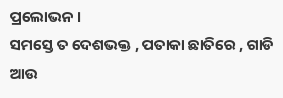ପ୍ରଲୋଭନ ।
ସମସ୍ତେ ତ ଦେଶଭକ୍ତ , ପତାକା ଛାତିରେ , ଗାଡି ଆଉ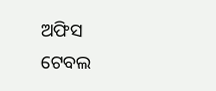ଅଫିସ ଟେବଲ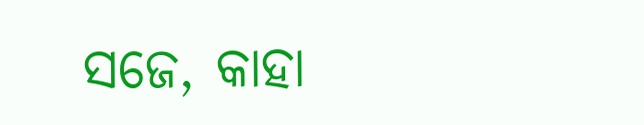ସଜେ, କାହା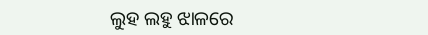ଲୁହ ଲହୁ ଝାଳରେ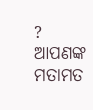?
ଆପଣଙ୍କ ମତାମତ